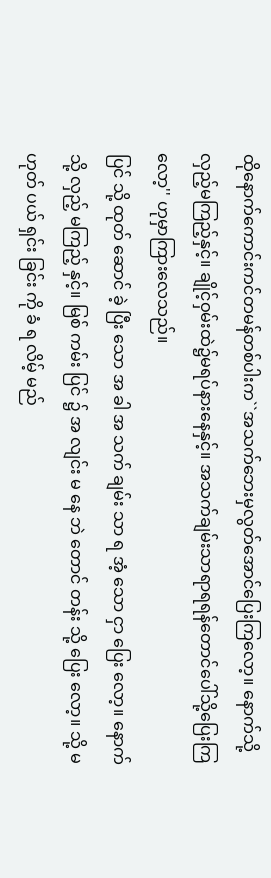ထိုနောက်ကောင်းကင်တမန်တစ်ပါးက``အသက်ဘေးမှလွတ်အောင်ပြေးကြလော့။ နောက်သို့လှည့်မကြည့်နှင့်။ ချိုင့်ဝှမ်းထဲ၌မရပ်နားနေနှင့်။ အသက်ချမ်းသာရာရရန်တောင်ပေါ်သို့ပြေးကြလော့'' ဟုမှာကြားလေသည်။
ပြင် သို့ ထုတ် ဆောင် ခဲ့ ပြီး သော အ ခါ အ သက် ချမ်း သာ ရ အံ့ သော ငှာ ပြေး လော့။ နောက် သို့ လှည့် မကြည့် နှင့်။ မြစ် ကမ်း ပြင် ၌ အ လျင်း မ နေ ဘဲ တောင် တန်း သို့ ပြေး လော့။ သို့ မ ဟုတ် ပယ် ရှင်း ခြင်း ကို ခံ ရ လိမ့် မည်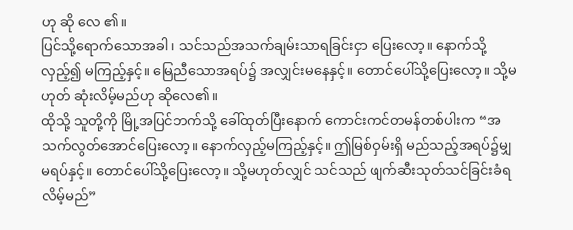ဟု ဆို လေ ၏။
ပြင်သို့ရောက်သောအခါ၊ သင်သည်အသက်ချမ်းသာရခြင်းငှာ ပြေးလော့။ နောက်သို့လှည့်၍ မကြည့်နှင့်။ မြေညီသောအရပ်၌ အလျှင်းမနေနှင့်။ တောင်ပေါ်သို့ပြေးလော့။ သို့မဟုတ် ဆုံးလိမ့်မည်ဟု ဆိုလေ၏။
ထိုသို့ သူတို့ကို မြို့အပြင်ဘက်သို့ ခေါ်ထုတ်ပြီးနောက် ကောင်းကင်တမန်တစ်ပါးက “အသက်လွတ်အောင်ပြေးလော့။ နောက်လှည့်မကြည့်နှင့်။ ဤမြစ်ဝှမ်းရှိ မည်သည့်အရပ်၌မျှမရပ်နှင့်။ တောင်ပေါ်သို့ပြေးလော့။ သို့မဟုတ်လျှင် သင်သည် ဖျက်ဆီးသုတ်သင်ခြင်းခံရလိမ့်မည်”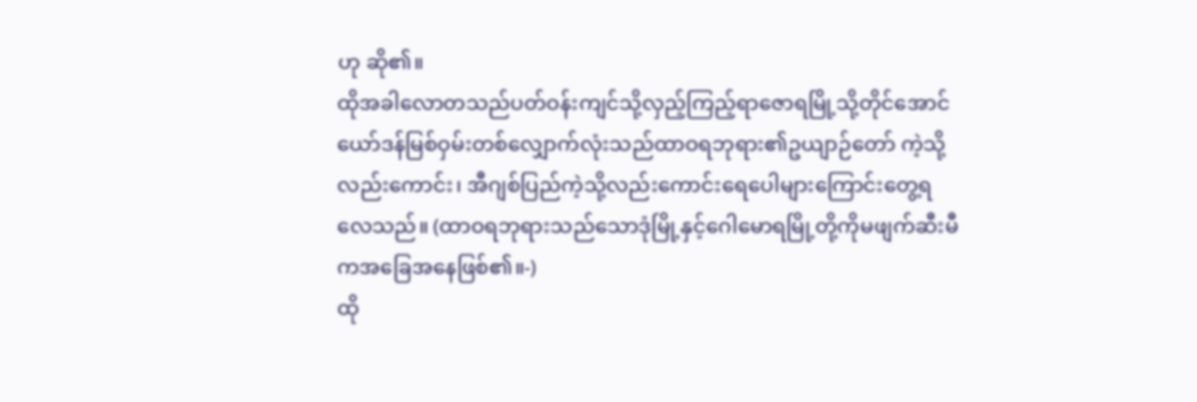ဟု ဆို၏။
ထိုအခါလောတသည်ပတ်ဝန်းကျင်သို့လှည့်ကြည့်ရာဇောရမြို့သို့တိုင်အောင် ယော်ဒန်မြစ်ဝှမ်းတစ်လျှောက်လုံးသည်ထာဝရဘုရား၏ဥယျာဉ်တော် ကဲ့သို့လည်းကောင်း၊ အီဂျစ်ပြည်ကဲ့သို့လည်းကောင်းရေပေါများကြောင်းတွေ့ရလေသည်။ (ထာဝရဘုရားသည်သောဒုံမြို့နှင့်ဂေါမောရမြို့တို့ကိုမဖျက်ဆီးမီကအခြေအနေဖြစ်၏။-)
ထို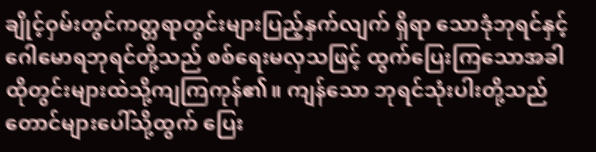ချိုင့်ဝှမ်းတွင်ကတ္တရာတွင်းများပြည့်နှက်လျက် ရှိရာ သောဒုံဘုရင်နှင့်ဂေါမောရဘုရင်တို့သည် စစ်ရေးမလှသဖြင့် ထွက်ပြေးကြသောအခါ ထိုတွင်းများထဲသို့ကျကြကုန်၏။ ကျန်သော ဘုရင်သုံးပါးတို့သည်တောင်များပေါ်သို့ထွက် ပြေး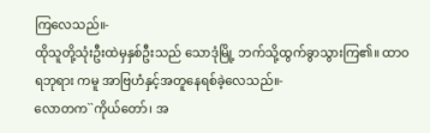ကြလေသည်။-
ထိုသူတို့သုံးဦးထဲမှနှစ်ဦးသည် သောဒုံမြို့ ဘက်သို့ထွက်ခွာသွားကြ၏။ ထာဝရဘုရား ကမူ အာဗြဟံနှင့်အတူနေရစ်ခဲ့လေသည်။-
လောတက``ကိုယ်တော်၊ အ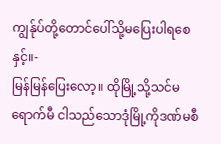ကျွန်ုပ်တို့တောင်ပေါ်သို့မပြေးပါရစေနှင့်။-
မြန်မြန်ပြေးလော့။ ထိုမြို့သို့သင်မရောက်မီ ငါသည်သောဒုံမြို့ကိုဒဏ်မစီ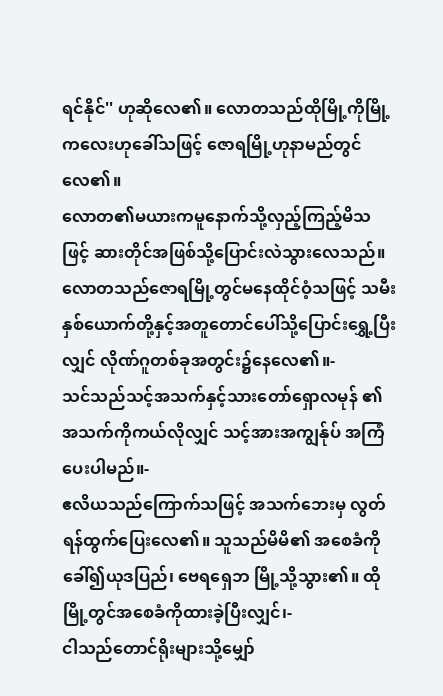ရင်နိုင်'' ဟုဆိုလေ၏။ လောတသည်ထိုမြို့ကိုမြို့ကလေးဟုခေါ်သဖြင့် ဇောရမြို့ဟုနာမည်တွင်လေ၏။
လောတ၏မယားကမူနောက်သို့လှည့်ကြည့်မိသဖြင့် ဆားတိုင်အဖြစ်သို့ပြောင်းလဲသွားလေသည်။
လောတသည်ဇောရမြို့တွင်မနေထိုင်ဝံ့သဖြင့် သမီးနှစ်ယောက်တို့နှင့်အတူတောင်ပေါ်သို့ပြောင်းရွှေ့ပြီးလျှင် လိုဏ်ဂူတစ်ခုအတွင်း၌နေလေ၏။-
သင်သည်သင့်အသက်နှင့်သားတော်ရှောလမုန် ၏အသက်ကိုကယ်လိုလျှင် သင့်အားအကျွန်ုပ် အကြံပေးပါမည်။-
ဧလိယသည်ကြောက်သဖြင့် အသက်ဘေးမှ လွတ်ရန်ထွက်ပြေးလေ၏။ သူသည်မိမိ၏ အစေခံကိုခေါ်၍ယုဒပြည်၊ ဗေရရှေဘ မြို့သို့သွား၏။ ထိုမြို့တွင်အစေခံကိုထားခဲ့ပြီးလျှင်၊-
ငါသည်တောင်ရိုးများသို့မျှော်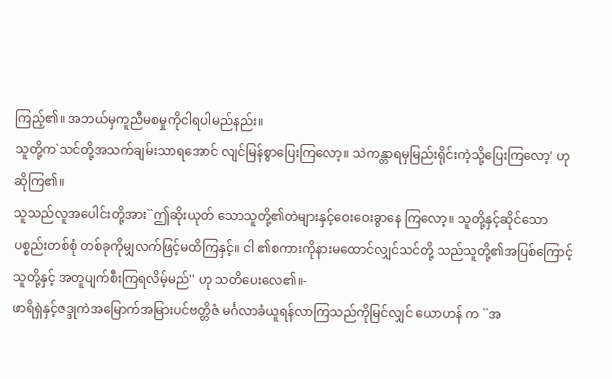ကြည့်၏။ အဘယ်မှကူညီမစမှုကိုငါရပါမည်နည်း။
သူတို့က`သင်တို့အသက်ချမ်းသာရအောင် လျင်မြန်စွာပြေးကြလော့။ သဲကန္တာရမှမြည်းရိုင်းကဲ့သို့ပြေးကြလော့' ဟုဆိုကြ၏။
သူသည်လူအပေါင်းတို့အား``ဤဆိုးယုတ် သောသူတို့၏တဲများနှင့်ဝေးဝေးခွာနေ ကြလော့။ သူတို့နှင့်ဆိုင်သောပစ္စည်းတစ်စုံ တစ်ခုကိုမျှလက်ဖြင့်မထိကြနှင့်။ ငါ ၏စကားကိုနားမထောင်လျှင်သင်တို့ သည်သူတို့၏အပြစ်ကြောင့် သူတို့နှင့် အတူပျက်စီးကြရလိမ့်မည်'' ဟု သတိပေးလေ၏။-
ဖာရိရှဲနှင့်ဇဒ္ဒုကဲအမြောက်အမြားပင်ဗတ္တိဇံ မင်္ဂလာခံယူရန်လာကြသည်ကိုမြင်လျှင် ယောဟန် က ``အ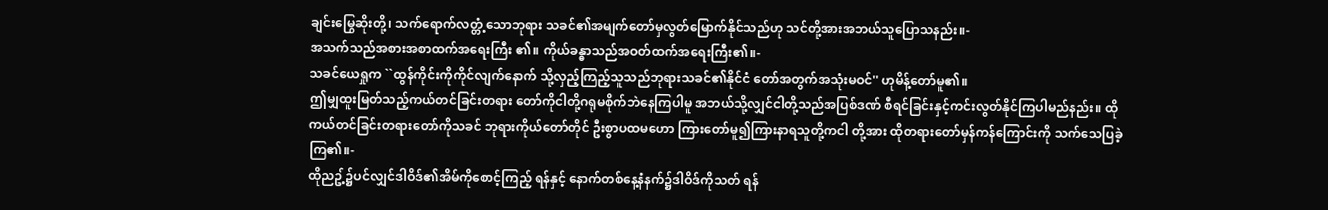ချင်းမြွေဆိုးတို့၊ သက်ရောက်လတ္တံ့သောဘုရား သခင်၏အမျက်တော်မှလွတ်မြောက်နိုင်သည်ဟု သင်တို့အားအဘယ်သူပြောသနည်း။-
အသက်သည်အစားအစာထက်အရေးကြီး ၏။ ကိုယ်ခန္ဓာသည်အဝတ်ထက်အရေးကြီး၏။-
သခင်ယေရှုက ``ထွန်ကိုင်းကိုကိုင်လျက်နောက် သို့လှည့်ကြည့်သူသည်ဘုရားသခင်၏နိုင်ငံ တော်အတွက်အသုံးမဝင်'' ဟုမိန့်တော်မူ၏။
ဤမျှထူးမြတ်သည့်ကယ်တင်ခြင်းတရား တော်ကိုငါတို့ဂရုမစိုက်ဘဲနေကြပါမူ အဘယ်သို့လျှင်ငါတို့သည်အပြစ်ဒဏ် စီရင်ခြင်းနှင့်ကင်းလွတ်နိုင်ကြပါမည်နည်း။ ထိုကယ်တင်ခြင်းတရားတော်ကိုသခင် ဘုရားကိုယ်တော်တိုင် ဦးစွာပထမဟော ကြားတော်မူ၍ကြားနာရသူတို့ကငါ တို့အား ထိုတရားတော်မှန်ကန်ကြောင်းကို သက်သေပြခဲ့ကြ၏။-
ထိုညဥ့်၌ပင်လျှင်ဒါဝိဒ်၏အိမ်ကိုစောင့်ကြည့် ရန်နှင့် နောက်တစ်နေ့နံနက်၌ဒါဝိဒ်ကိုသတ် ရန်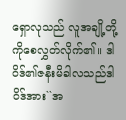ရှောလုသည် လူအချို့တို့ကိုစေလွှတ်လိုက်၏။ ဒါဝိဒ်၏ဇနီးမိခါလသည်ဒါဝိဒ်အား``အ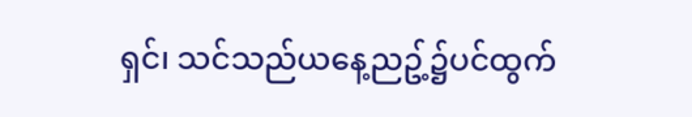ရှင်၊ သင်သည်ယနေ့ညဥ့်၌ပင်ထွက်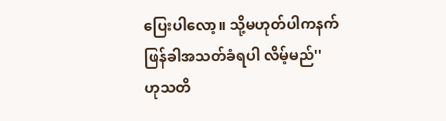ပြေးပါလော့။ သို့မဟုတ်ပါကနက်ဖြန်ခါအသတ်ခံရပါ လိမ့်မည်'' ဟုသတိ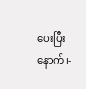ပေးပြီးနောက်၊-